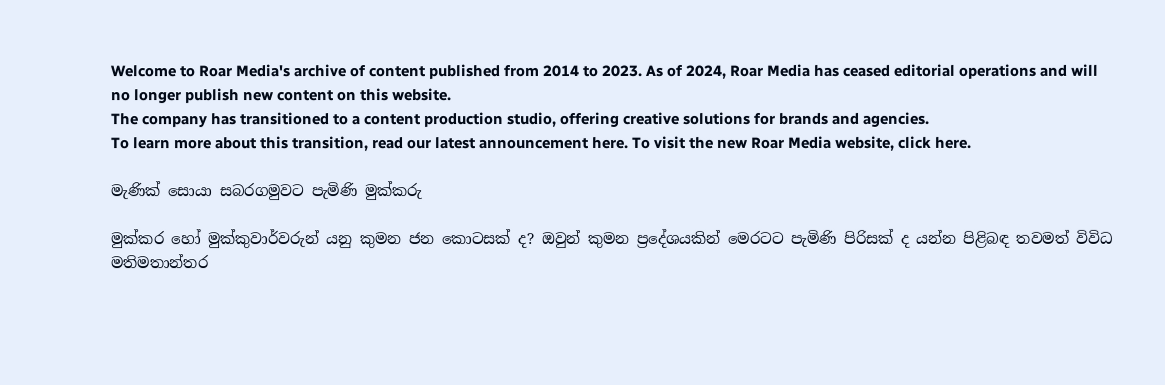Welcome to Roar Media's archive of content published from 2014 to 2023. As of 2024, Roar Media has ceased editorial operations and will no longer publish new content on this website.
The company has transitioned to a content production studio, offering creative solutions for brands and agencies.
To learn more about this transition, read our latest announcement here. To visit the new Roar Media website, click here.

මැණික් සොයා සබරගමුවට පැමිණි මුක්‌කරු

මුක්‌කර හෝ මුක්‌කුවාර්වරුන් යනු කුමන ජන කොටසක්‌ ද? ඔවුන් කුමන ප්‍රදේශයකින් මෙරටට පැමිණි පිරිසක්‌ ද යන්න පිළිබඳ තවමත් විවිධ මතිමතාන්තර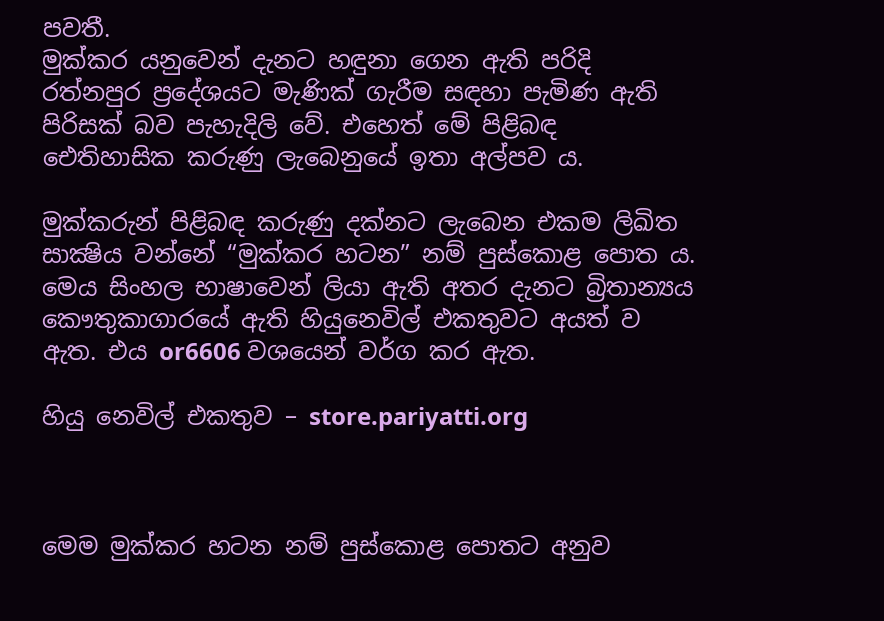පවතී.
මුක්‌කර යනුවෙන් දැනට හඳුනා ගෙන ඇති පරිදි රත්නපුර ප්‍රදේශයට මැණික්‌ ගැරීම සඳහා පැමිණ ඇති පිරිසක්‌ බව පැහැදිලි වේ. එහෙත් මේ පිළිබඳ ඓතිහාසික කරුණු ලැබෙනුයේ ඉතා අල්පව ය.

මුක්‌කරුන් පිළිබඳ කරුණු දක්‌නට ලැබෙන එකම ලිඛිත සාක්‍ෂිය වන්නේ “මුක්‌කර හටන” නම් පුස්‌කොළ පොත ය. මෙය සිංහල භාෂාවෙන් ලියා ඇති අතර දැනට බ්‍රිතාන්‍යය කෞතුකාගාරයේ ඇති හියුනෙවිල් එකතුවට අයත් ව ඇත. එය or6606 වශයෙන් වර්ග කර ඇත.

හියු නෙවිල් එකතුව – store.pariyatti.org



මෙම මුක්‌කර හටන නම් පුස්‌කොළ පොතට අනුව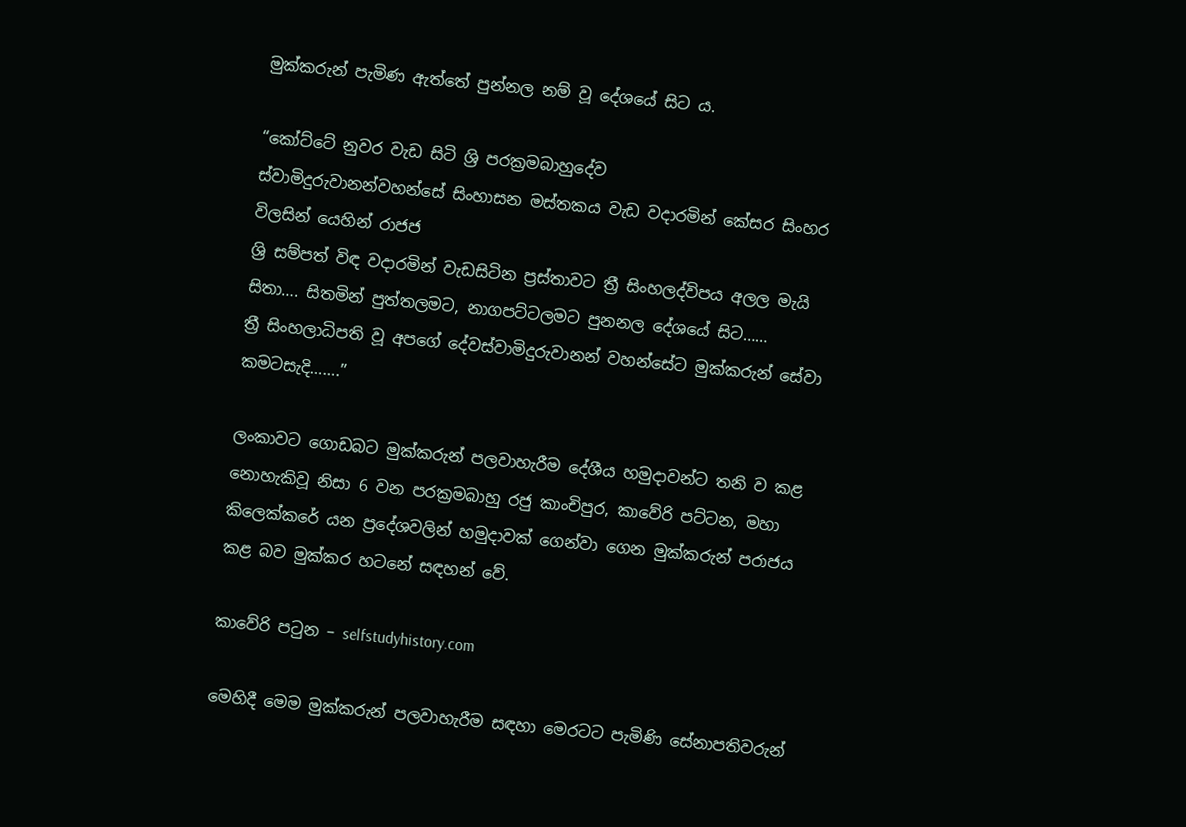මුක්‌කරුන් පැමිණ ඇත්තේ පුන්නල නම් වූ දේශයේ සිට ය.

“කෝට්‌ටේ නුවර වැඩ සිටි ශ්‍රි පරක්‍රමබාහුදේව
ස්‌වාමිදුරුවානන්වහන්සේ සිංහාසන මස්‌තකය වැඩ වදාරමින් කේසර සිංහර විලසින් යෙහින් රාජජ
ශ්‍රි සම්පත් විඳ වදාරමින් වැඩසිටින ප්‍රස්‌තාවට ත්‍රී සිංහලද්විපය අලල මැයි සිතා…. සිතමින් පුත්තලමට, නාගපට්‌ටලමට පුනනල දේශයේ සිට……
ත්‍රී සිංහලාධිපති වූ අපගේ දේවස්‌වාමිදුරුවානන් වහන්සේට මුක්‌කරුන් සේවා කමටසැදි…….”

ලංකාවට ගොඩබට මුක්‌කරුන් පලවාහැරීම දේශීය හමුදාවන්ට තනි ව කළ නොහැකිවූ නිසා 6 වන පරක්‍රමබාහු රජු කාංචිපුර, කාවේරි පට්‌ටන, මහා කිලෙක්‌කරේ යන ප්‍රදේශවලින් හමුදාවක්‌ ගෙන්වා ගෙන මුක්‌කරුන් පරාජය කළ බව මුක්‌කර හටනේ සඳහන් වේ.

කාවේරි පටුන – selfstudyhistory.com

මෙහිදී මෙම මුක්‌කරුන් පලවාහැරීම සඳහා මෙරටට පැමිණි සේනාපතිවරුන්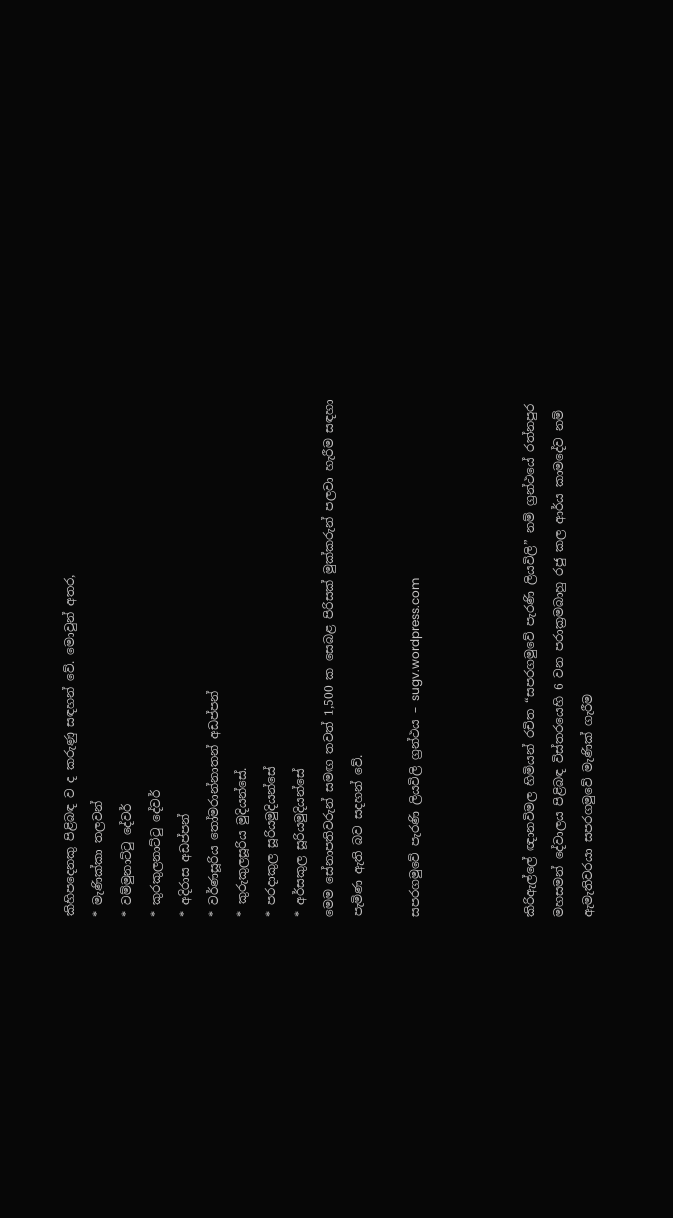කිහිපදෙනකු පිළිබඳ ව ද කරුණු සඳහන් වේ. මොවුන් අතර,
* මැණික්‌කා තලවන්
* වම්මුනාට්‌ටු දේවර්
* කුරකුලනාට්‌ටු දේවර්
* අදිරාස අඩප්පන්
* වර්ණසූරිය තෝමරාන්නාතන් අඩප්පන්
* කුරුකුලසූරිය මුදියන්සේ.
* පරදාකුල සූරියමුදියන්සේ
* අර්සකුල සූරියමුදියන්සේ
මෙම සේනාපතිවරුන් සමඟ තවත් 1,500 ක සෙබළ පිරිසක්‌ මුක්‌කරුන් පලවා හැරීම සඳහා පැමිණ ඇති බව සදහන් වේ.

සපරගමුවේ පැරණි ලියවිලි ග්‍රන්ථය – sugv.wordpress.com



කිරිඇල්ලේ ඥානවිමල හිමියන් රචිත “සපරගමුවේ පැරණි ලියවිලි” නම් ග්‍රන්ථයේ රත්නපුර මහසමන් දේවාලය පිළිබඳ විස්‌තරයෙහි 6 වන පරාක්‍රමබාහු රජු කල ආර්ය කාමදේව නම් ඇමැතිවරයා සපරගමුවේ මැණික්‌ ගැරීම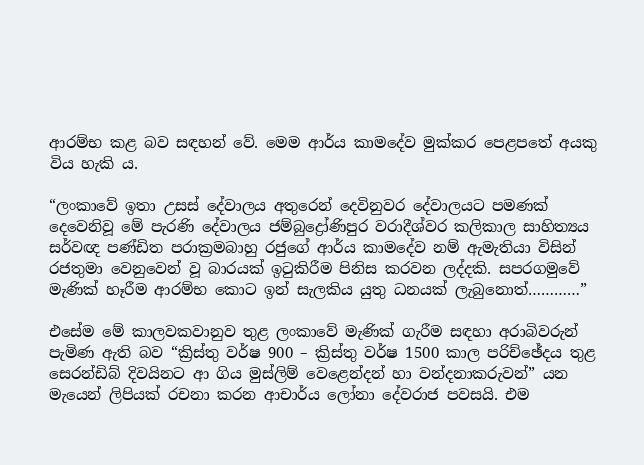ආරම්භ කළ බව සඳහන් වේ. මෙම ආර්ය කාමදේව මුක්‌කර පෙළපතේ අයකු විය හැකි ය.

“ලංකාවේ ඉතා උසස්‌ දේවාලය අතුරෙන් දෙවිනුවර දේවාලයට පමණක්‌ දෙවෙනිවූ මේ පැරණි දේවාලය ජම්බුද්‍රෝණිපුර වරාදීශ්වර කලිකාල සාහිත්‍යය සර්වඥ පණ්‌ඩිත පරාක්‍රමබාහු රජුගේ ආර්ය කාමදේව නම් ඇමැතියා විසින් රජතුමා වෙනුවෙන් වූ බාරයක්‌ ඉටුකිරීම පිනිස කරවන ලද්දකි. සපරගමුවේ මැණික්‌ හෑරීම ආරම්භ කොට ඉන් සැලකිය යුතු ධනයක්‌ ලැබුනොත්…………”

එසේම මේ කාලවකවානුව තුළ ලංකාවේ මැණික්‌ ගැරීම සඳහා අරාබිවරුන් පැමිණ ඇති බව “ක්‍රිස්තු වර්ෂ 900 – ක්‍රිස්තු වර්ෂ 1500 කාල පරිච්ඡේදය තුළ සෙරන්ඩිබ් දිවයිනට ආ ගිය මුස්‌ලිම් වෙළෙන්දන් හා වන්දනාකරුවන්” යන මැයෙන් ලිපියක්‌ රචනා කරන ආචාර්ය ලෝනා දේවරාජ පවසයි. එම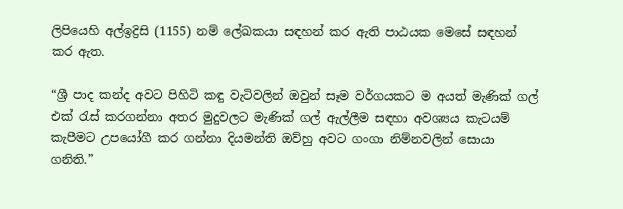ලිපියෙහි අල්ඉද්‍රිසි (1155) නම් ලේඛකයා සඳහන් කර ඇති පාඨයක මෙසේ සඳහන් කර ඇත.

“ශ්‍රී පාද කන්ද අවට පිහිටි කඳු වැටිවලින් ඔවුන් සෑම වර්ගයකට ම අයත් මැණික්‌ ගල් එක්‌ රැස්‌ කරගන්නා අතර මුදුවලට මැණික්‌ ගල් ඇල්ලීම සඳහා අවශ්‍යය කැටයම් කැපීමට උපයෝගී කර ගන්නා දියමන්ති ඔව්හු අවට ගංගා නිම්නවලින් සොයා ගනිති.”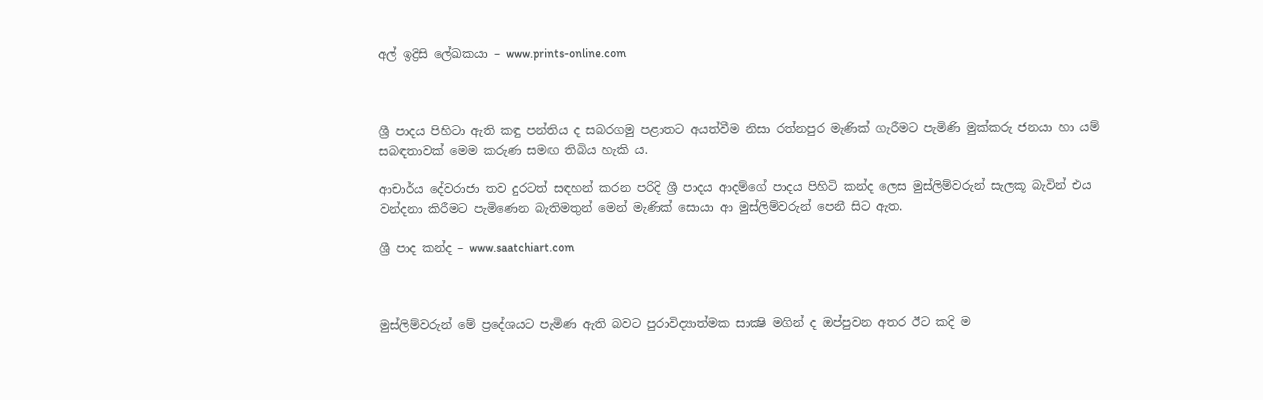අල් ඉද්‍රිසි ලේඛකයා – www.prints-online.com



ශ්‍රී පාදය පිහිටා ඇති කඳු පන්තිය ද සබරගමු පළාතට අයත්වීම නිසා රත්නපුර මැණික්‌ ගැරීමට පැමිණි මුක්‌කරු ජනයා හා යම් සබඳතාවක්‌ මෙම කරුණ සමඟ තිබිය හැකි ය.

ආචාර්ය දේවරාජා තව දුරටත් සඳහන් කරන පරිදි ශ්‍රී පාදය ආදම්ගේ පාදය පිහිටි කන්ද ලෙස මුස්‌ලිම්වරුන් සැලකූ බැවින් එය වන්දනා කිරීමට පැමිණෙන බැතිමතුන් මෙන් මැණික්‌ සොයා ආ මුස්‌ලිම්වරුන් පෙනී සිට ඇත.

ශ්‍රී පාද කන්ද – www.saatchiart.com



මුස්‌ලිම්වරුන් මේ ප්‍රදේශයට පැමිණ ඇති බවට පුරාවිද්‍යාත්මක සාක්‍ෂි මගින් ද ඔප්පුවන අතර ඊට කදි ම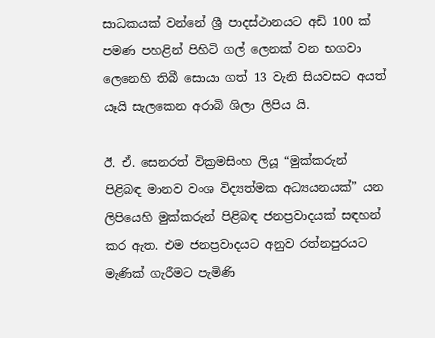සාධකයක්‌ වන්නේ ශ්‍රී පාදස්‌ථානයට අඩි 100 ක්‌ පමණ පහළින් පිහිටි ගල් ලෙනක්‌ වන භගවා ලෙනෙහි තිබී සොයා ගත් 13 වැනි සියවසට අයත් යෑයි සැලකෙන අරාබි ශිලා ලිපිය යි.

ඊ. ඒ. සෙනරත් වික්‍රමසිංහ ලියූ “මුක්‌කරුන් පිළිබඳ මානව වංශ විද්‍යත්මක අධ්‍යයනයක්‌” යන ලිපියෙහි මුක්‌කරුන් පිළිබඳ ජනප්‍රවාදයක්‌ සඳහන් කර ඇත. එම ජනප්‍රවාදයට අනුව රත්නපුරයට මැණික්‌ ගැරීමට පැමිණි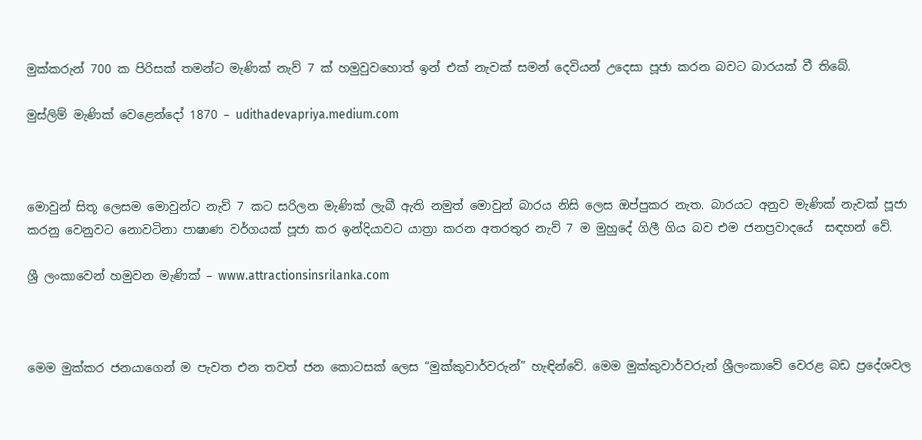මුක්‌කරුන් 700 ක පිරිසක්‌ තමන්ට මැණික්‌ නැව් 7 ක්‌ හමුවුවහොත් ඉන් එක්‌ නැවක්‌ සමන් දෙවියන් උදෙසා පූජා කරන බවට බාරයක්‌ වී තිබේ.

මුස්ලිම් මැණික් වෙළෙන්දෝ 1870 – udithadevapriya.medium.com



මොවුන් සිතූ ලෙසම මොවුන්ට නැව් 7 කට සරිලන මැණික්‌ ලැබී ඇති නමුත් මොවුන් බාරය නිසි ලෙස ඔප්පුකර නැත. බාරයට අනුව මැණික්‌ නැවක්‌ පූජා කරනු වෙනුවට නොවටිනා පාෂාණ වර්ගයක්‌ පූජා කර ඉන්දියාවට යාත්‍රා කරන අතරතුර නැව් 7 ම මුහුදේ ගිලී ගිය බව එම ජනප්‍රවාදයේ  සඳහන් වේ.

ශ්‍රී ලංකාවෙන් හමුවන මැණික් – www.attractionsinsrilanka.com



මෙම මුක්‌කර ජනයාගෙන් ම පැවත එන තවත් ජන කොටසක්‌ ලෙස “මුක්‌කුවාර්වරුන්” හැඳින්වේ. මෙම මුක්‌කුවාර්වරුන් ශ්‍රීලංකාවේ වෙරළ බඩ ප්‍රදේශවල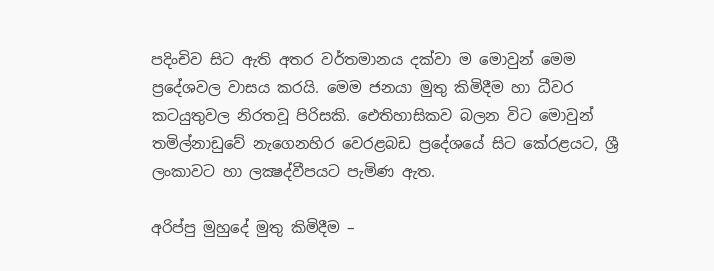පදිංචිව සිට ඇති අතර වර්තමානය දක්‌වා ම මොවුන් මෙම ප්‍රදේශවල වාසය කරයි. මෙම ජනයා මුතු කිමිදීම හා ධීවර කටයුතුවල නිරතවූ පිරිසකි. ඓතිහාසිකව බලන විට මොවුන් තමිල්නාඩුවේ නැගෙනහිර වෙරළබඩ ප්‍රදේශයේ සිට කේරළයට, ශ්‍රී ලංකාවට හා ලක්‍ෂද්වීපයට පැමිණ ඇත.

අරිප්පු මුහුදේ මුතු කිමිදීම –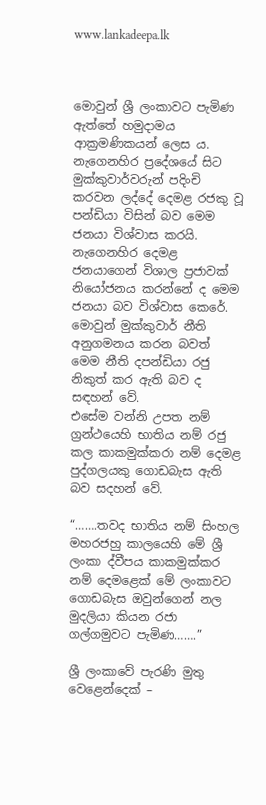www.lankadeepa.lk



මොවුන් ශ්‍රී ලංකාවට පැමිණ ඇත්තේ හමුදාමය ආක්‍රමණිකයන් ලෙස ය. නැගෙනහිර ප්‍රදේශයේ සිට මුක්‌කුවාර්වරුන් පදිංචි කරවන ලද්දේ දෙමළ රජකු වූ පන්ඩියා විසින් බව මෙම ජනයා විශ්වාස කරයි. නැගෙනහිර දෙමළ ජනයාගෙන් විශාල ප්‍රජාවක්‌ නියෝජනය කරන්නේ ද මෙම ජනයා බව විශ්වාස කෙරේ. මොවුන් මුක්‌කුවාර් නීති අනුගමනය කරන බවත්  මෙම නීති දපන්ඩියා රජු නිකුත් කර ඇති බව ද සඳහන් වේ.
එසේම වන්නි උපත නම් ග්‍රන්ථයෙහි භාතිය නම් රජු කල කාකමුක්‌කරා නම් දෙමළ පුද්ගලයකු ගොඩබැස ඇති බව සදහන් වේ.

“…….තවද භාතිය නම් සිංහල මහරජහු කාලයෙහි මේ ශ්‍රී ලංකා ද්වීපය කාකමුක්‌කර නම් දෙමළෙක්‌ මේ ලංකාවට ගොඩබැස ඔවුන්ගෙන් නල මුදලියා කියන රජා ගල්ගමුවට පැමිණ…….”

ශ්‍රී ලංකාවේ පැරණි මුතු වෙළෙන්දෙක් –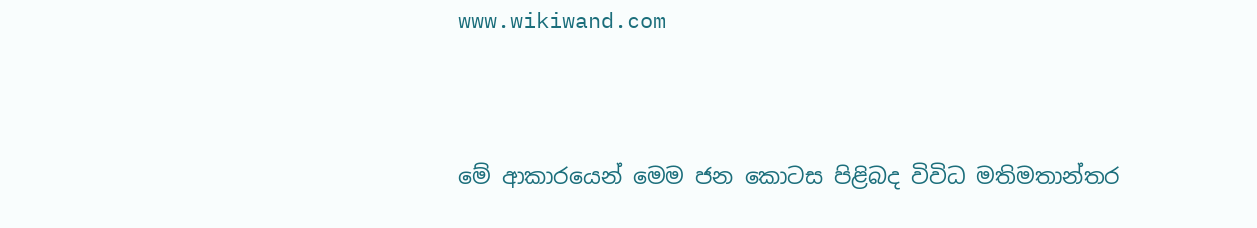www.wikiwand.com



මේ ආකාරයෙන් මෙම ජන කොටස පිළිබද විවිධ මතිමතාන්තර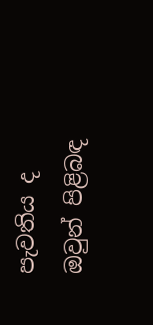පැවතිය ද ඔවුන් පිළිබඳ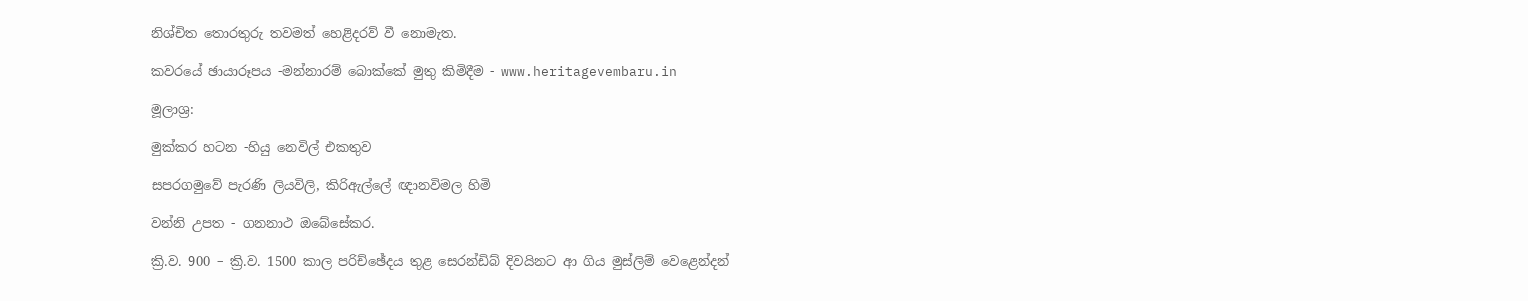නිශ්චිත තොරතුරු තවමත් හෙළිදරව් වී නොමැත.

කවරයේ ඡායාරූපය -මන්නාරම් බොක්කේ මුතු කිමිදීම - www.heritagevembaru.in

මූලාශ්‍ර:

මුක්කර හටන -හියු නෙවිල් එකතුව

සපරගමුවේ පැරණි ලියවිලි, කිරිඇල්ලේ ඥානවිමල හිමි

වන්නි උපත - ගනනාථ ඔබේසේකර.

ක්‍රි.ව. 900 – ක්‍රි.ව. 1500 කාල පරිච්ඡේදය තුළ සෙරන්ඩිබ් දිවයිනට ආ ගිය මුස්‌ලිම් වෙළෙන්දන්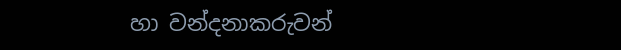හා වන්දනාකරුවන්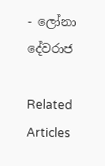- ලෝනා දේවරාජ

Related Articles